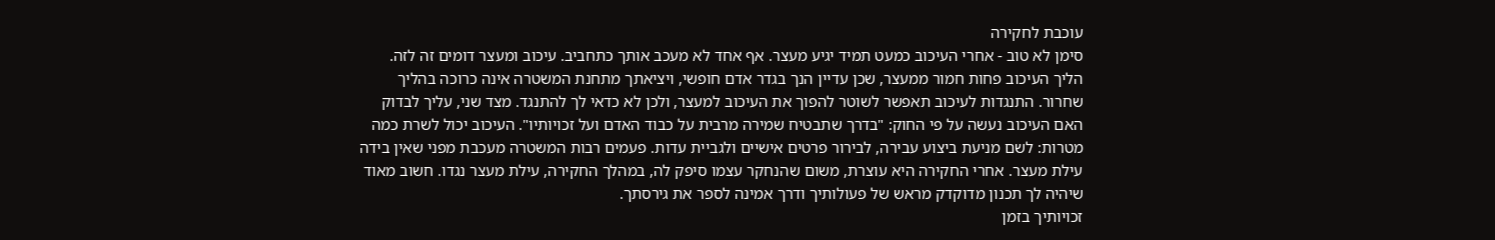עוכבת לחקירה
סימן לא טוב - אחרי העיכוב כמעט תמיד יגיע מעצר. אף אחד לא מעכב אותך כתחביב. עיכוב ומעצר דומים זה לזה. הליך העיכוב פחות חמור ממעצר, שכן עדיין הנך בגדר אדם חופשי, ויציאתך מתחנת המשטרה אינה כרוכה בהליך שחרור. התנגדות לעיכוב תאפשר לשוטר להפוך את העיכוב למעצר, ולכן לא כדאי לך להתנגד. מצד שני, עליך לבדוק האם העיכוב נעשה על פי החוק: "בדרך שתבטיח שמירה מרבית על כבוד האדם ועל זכויותיו". העיכוב יכול לשרת כמה מטרות: לשם מניעת ביצוע עבירה, לבירור פרטים אישיים ולגביית עדות. פעמים רבות המשטרה מעכבת מפני שאין בידה עילת מעצר. אחרי החקירה היא עוצרת, משום שהנחקר עצמו סיפק לה, במהלך החקירה, עילת מעצר נגדו. חשוב מאוד שיהיה לך תכנון מדוקדק מראש של פעולותיך ודרך אמינה לספר את גירסתך.
זכויותיך בזמן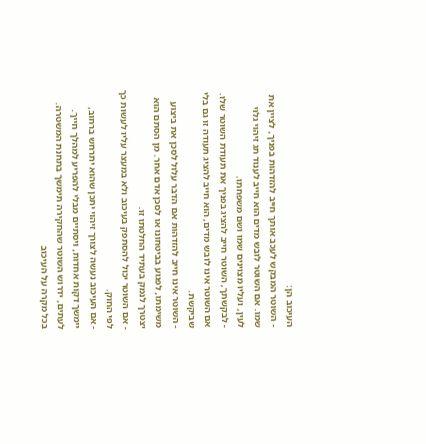העיכוב הן:
- השוטר המבקש לעכב אותך חייב להזדהות בפניך, לציין את שמו. אם השוטר לובש מדים הוא חייב לענוד תג זיהוי גלוי לעין, ועליו מצוינים שמו ושם משפחתו.
- לבקשתך, השוטר חייב להציג בפניך את תעודת השוטר שלו. אם השוטר אינו לובש מדים, הוא חייב להציג תעודה זו גם בלי שביקשת.
- השוטר אינו חייב להזדהות אם הדבר עלול לסכן את ביצוע משימתו, לפגוע בביטחונו או לסכן אדם אחר. מן הסתם הוא יצטרך לנמק בעתיד החלטתו זו.
- אם השוטר יכול להסתפק בעיכוב ולא במעצר עליו לעשות כך לפי החוק.
- אם העיכוב נעשה לצורך זיהוי יתכן שהוא יתרחש ברחוב, יימשך דקות אחדות, ויסתיים מבלי להפריע למהלך חייך. לעתים, ידרוש השוטר שהחקירה תימשך בתחנת המשטרה. בכל מקרה על העיכוב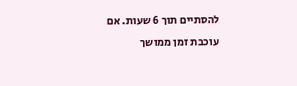להסתיים תוך 6 שעות. אם עוכבת זמן ממושך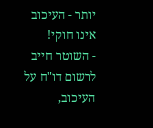יותר - העיכוב אינו חוקי!
- השוטר חייב לרשום דו"ח על העיכוב,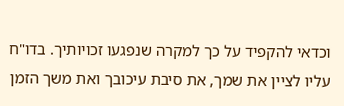וכדאי להקפיד על כך למקרה שנפגעו זכויותיך. בדו"ח עליו לציין את שמך, את סיבת עיכובך ואת משך הזמן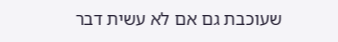שעוכבת גם אם לא עשית דבר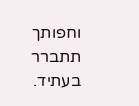וחפותך תתברר בעתיד.